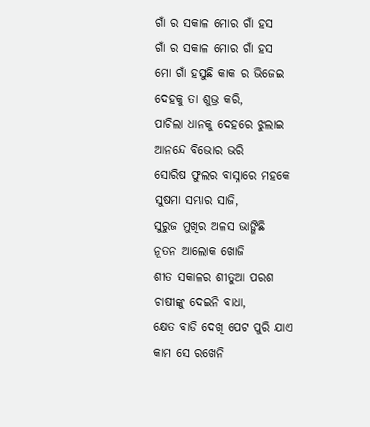ଗାଁ ର ସକାଳ ମୋର ଗାଁ ହସ
ଗାଁ ର ସକାଳ ମୋର ଗାଁ ହସ
ମୋ ଗାଁ ହସୁଛି କାକ ର ଭିଜେଇ
ଦେହକୁ ତା ଶୁଭ୍ର କରି,
ପାଚିଲା ଧାନକୁ ଦେହରେ ଝୁଲାଇ
ଆନନ୍ଦେ ବିଭୋର ଭରି
ସୋରିଷ ଫୁଲର ବାସ୍ନାରେ ମହକେ
ସୁଷମା ସମ୍ଭାର ସାଜି,
ସୁରୁଜ ମୁଖିର ଅଳସ ଭାଙ୍ଗିଛି
ନୂତନ ଆଲୋକ ଖୋଜି
ଶୀତ ସକାଳର ଶୀତୁଆ ପରଶ
ଚାଷୀଙ୍କୁ ଦେଇନି ବାଧା,
କ୍ଷେତ ବାଡି ଦେଖି ପେଟ ପୁରି ଯାଏ
କାମ ସେ ରଖେନି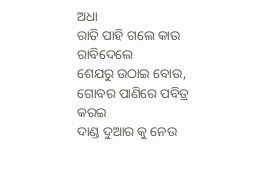ଅଧା
ରାତି ପାହି ଗଲେ କାଉ ରାବିଦେଲେ
ଶେଯରୁ ଉଠାଇ ବୋଉ,
ଗୋବର ପାଣିରେ ପବିତ୍ର କରଇ
ଦାଣ୍ଡ ଦୁଆର କୁ ନେଉ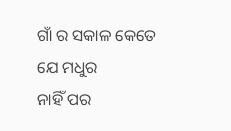ଗାଁ ର ସକାଳ କେତେ ଯେ ମଧୁର
ନାହିଁ ପର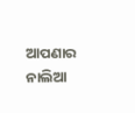ଆପଣାର
ନାଲିଆ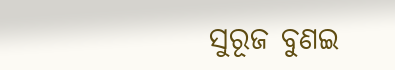ସୁରୂଜ ବୁଣଇ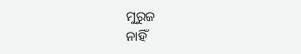ମୁରୁଜ
ନାହିଁ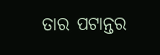ତାର ପଟାନ୍ତର